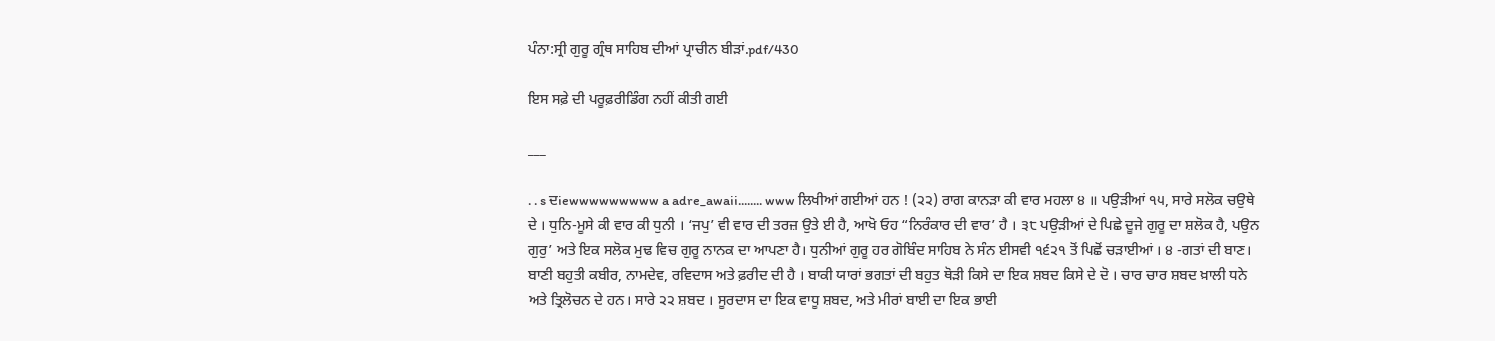ਪੰਨਾ:ਸ੍ਰੀ ਗੁਰੂ ਗ੍ਰੰਥ ਸਾਹਿਬ ਦੀਆਂ ਪ੍ਰਾਚੀਨ ਬੀੜਾਂ.pdf/430

ਇਸ ਸਫ਼ੇ ਦੀ ਪਰੂਫ਼ਰੀਡਿੰਗ ਨਹੀਂ ਕੀਤੀ ਗਈ

___

. . s ਦiewwwwwwwww a adre_awaii........ www ਲਿਖੀਆਂ ਗਈਆਂ ਹਨ ! (੨੨) ਰਾਗ ਕਾਨੜਾ ਕੀ ਵਾਰ ਮਹਲਾ ੪ ॥ ਪਉੜੀਆਂ ੧੫, ਸਾਰੇ ਸਲੋਕ ਚਉਥੇ ਦੇ । ਧੁਨਿ-ਮੂਸੇ ਕੀ ਵਾਰ ਕੀ ਧੁਨੀ । ‘ਜਪੁ’ ਵੀ ਵਾਰ ਦੀ ਤਰਜ਼ ਉਤੇ ਈ ਹੈ, ਆਖੋ ਓਹ “ਨਿਰੰਕਾਰ ਦੀ ਵਾਰ’ ਹੈ । ੩੮ ਪਉੜੀਆਂ ਦੇ ਪਿਛੇ ਦੂਜੇ ਗੁਰੂ ਦਾ ਸ਼ਲੋਕ ਹੈ, ਪਉਨ ਗੁਰੁ’ ਅਤੇ ਇਕ ਸਲੋਕ ਮੁਢ ਵਿਚ ਗੁਰੂ ਨਾਨਕ ਦਾ ਆਪਣਾ ਹੈ। ਧੁਨੀਆਂ ਗੁਰੂ ਹਰ ਗੋਬਿੰਦ ਸਾਹਿਬ ਨੇ ਸੰਨ ਈਸਵੀ ੧੬੨੧ ਤੋਂ ਪਿਛੋਂ ਚੜਾਈਆਂ । ੪ -ਗਤਾਂ ਦੀ ਬਾਣ। ਬਾਣੀ ਬਹੁਤੀ ਕਬੀਰ, ਨਾਮਦੇਵ, ਰਵਿਦਾਸ ਅਤੇ ਫ਼ਰੀਦ ਦੀ ਹੈ । ਬਾਕੀ ਯਾਰਾਂ ਭਗਤਾਂ ਦੀ ਬਹੁਤ ਥੋੜੀ ਕਿਸੇ ਦਾ ਇਕ ਸ਼ਬਦ ਕਿਸੇ ਦੇ ਦੋ । ਚਾਰ ਚਾਰ ਸ਼ਬਦ ਖ਼ਾਲੀ ਧਨੇ ਅਤੇ ਤ੍ਰਿਲੋਚਨ ਦੇ ਹਨ। ਸਾਰੇ ੨੨ ਸ਼ਬਦ । ਸੂਰਦਾਸ ਦਾ ਇਕ ਵਾਧੂ ਸ਼ਬਦ, ਅਤੇ ਮੀਰਾਂ ਬਾਈ ਦਾ ਇਕ ਭਾਈ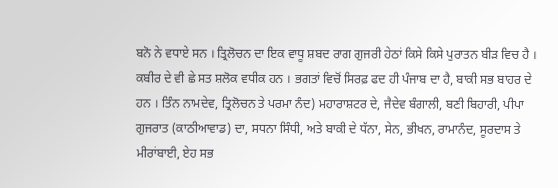ਬਨੋ ਨੇ ਵਧਾਏ ਸਨ । ਤ੍ਰਿਲੋਚਨ ਦਾ ਇਕ ਵਾਧੂ ਸ਼ਬਦ ਰਾਗ ਗੁਜਰੀ ਹੇਠਾਂ ਕਿਸੇ ਕਿਸੇ ਪੁਰਾਤਨ ਬੀੜ ਵਿਚ ਹੈ । ਕਬੀਰ ਦੇ ਵੀ ਛੇ ਸਤ ਸ਼ਲੋਕ ਵਧੀਕ ਹਨ । ਭਗਤਾਂ ਵਿਚੋਂ ਸਿਰਫ਼ ਫਦ ਹੀ ਪੰਜਾਬ ਦਾ ਹੈ, ਬਾਕੀ ਸਭ ਬਾਹਰ ਦੇ ਹਨ । ਤਿੰਨ ਨਾਮਦੇਵ, ਤ੍ਰਿਲੋਚਨ ਤੇ ਪਰਮਾ ਨੰਦ) ਮਹਾਰਾਸ਼ਟਰ ਦੇ, ਜੈਦੇਵ ਬੰਗਾਲੀ, ਬਣੀ ਬਿਹਾਰੀ, ਪੀਪਾ ਗੁਜਰਾਤ (ਕਾਠੀਆਵਾਡ) ਦਾ, ਸਧਨਾ ਸਿੰਧੀ, ਅਤੇ ਬਾਕੀ ਦੇ ਧੱਨਾ, ਸੇਨ, ਭੀਖਨ, ਰਾਮਾਨੰਦ, ਸੂਰਦਾਸ ਤੇ ਮੀਰਾਂਬਾਈ, ਏਹ ਸਭ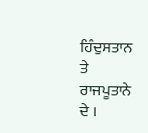ਹਿੰਦੁਸਤਾਨ ਤੇ ਰਾਜਪੂਤਾਨੇ ਦੇ ।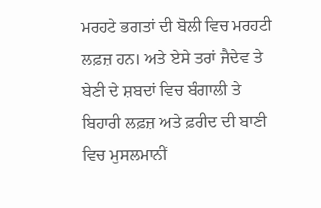ਮਰਹਟੇ ਭਗਤਾਂ ਦੀ ਬੋਲੀ ਵਿਚ ਮਰਹਟੀ ਲਫ਼ਜ਼ ਹਨ। ਅਤੇ ਏਸੇ ਤਰਾਂ ਜੈਦੇਵ ਤੇ ਬੇਣੀ ਦੇ ਸ਼ਬਦਾਂ ਵਿਚ ਬੰਗਾਲੀ ਤੇ ਬਿਹਾਰੀ ਲਫ਼ਜ਼ ਅਤੇ ਫ਼ਰੀਦ ਦੀ ਬਾਣੀ ਵਿਚ ਮੁਸਲਮਾਨੀਂ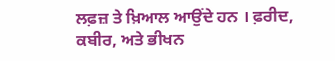ਲਫ਼ਜ਼ ਤੇ ਖ਼ਿਆਲ ਆਉਂਦੇ ਹਨ । ਫ਼ਰੀਦ, ਕਬੀਰ, ਅਤੇ ਭੀਖਨ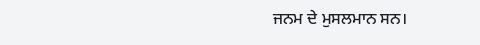ਜਨਮ ਦੇ ਮੁਸਲਮਾਨ ਸਨ।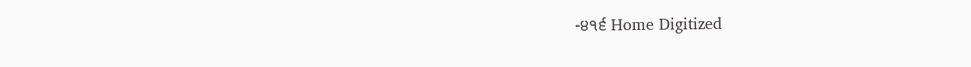-੪੧੬ Home Digitized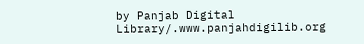by Panjab Digital Library/.www.panjahdigilib.org